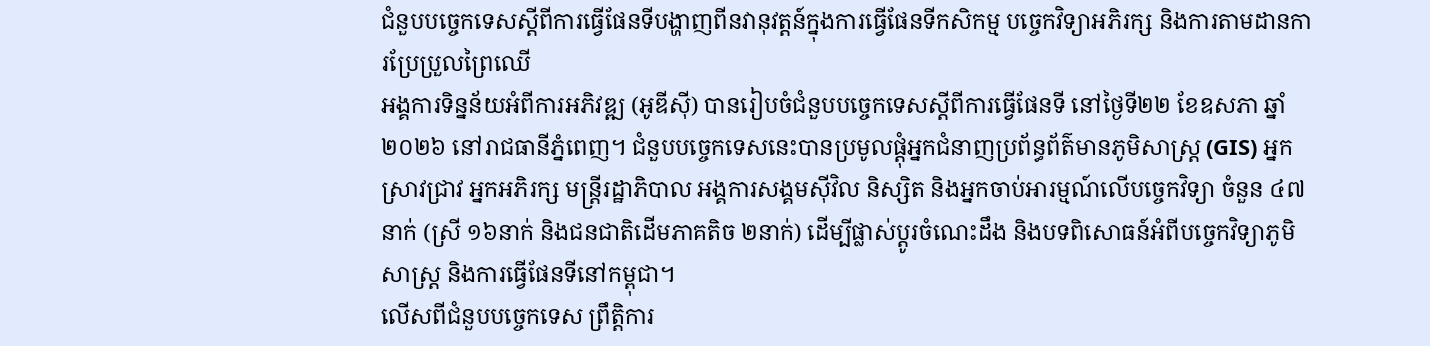ជំនួបបច្ចេកទេសស្តីពីការធ្វើផែនទីបង្ហាញពីនវានុវត្តន៍ក្នុងការធ្វើផែនទីកសិកម្ម បច្ចេកវិទ្យាអភិរក្ស និងការតាមដានការប្រែប្រួលព្រៃឈើ
អង្គការទិន្នន័យអំពីការអភិវឌ្ឍ (អូឌីស៊ី) បានរៀបចំជំនួបបច្ចេកទេសស្តីពីការធ្វើផែនទី នៅថ្ងៃទី២២ ខែឧសភា ឆ្នាំ២០២៦ នៅរាជធានីភ្នំពេញ។ ជំនួបបច្ចេកទេសនេះបានប្រមូលផ្តុំអ្នកជំនាញប្រព័ន្ធព័ត៌មានភូមិសាស្ត្រ (GIS) អ្នកស្រាវជ្រាវ អ្នកអភិរក្ស មន្ត្រីរដ្ឋាភិបាល អង្គការសង្គមស៊ីវិល និស្សិត និងអ្នកចាប់អារម្មណ៍លើបច្ចេកវិទ្យា ចំនួន ៤៧នាក់ (ស្រី ១៦នាក់ និងជនជាតិដើមភាគតិច ២នាក់) ដើម្បីផ្លាស់ប្តូរចំណេះដឹង និងបទពិសោធន៍អំពីបច្ចេកវិទ្យាភូមិសាស្ត្រ និងការធ្វើផែនទីនៅកម្ពុជា។
លើសពីជំនួបបច្ចេកទេស ព្រឹត្តិការ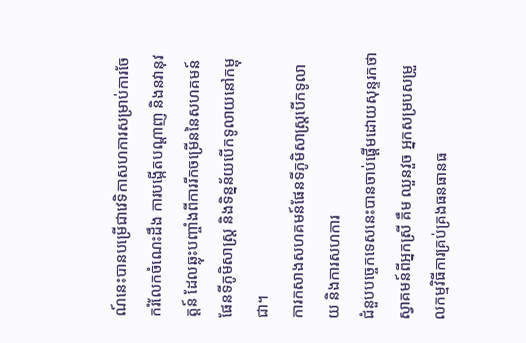ណ៍នេះបានបម្រើជាវេទិកាសហការសម្រាប់ការចែករំលែកចំណេះដឹង ការបង្កើតបណ្តាញ និងនវានុវត្តន៍ ដែលឆ្លុះបញ្ចាំងពីការរីកចម្រើននៃសហគមន៍ផែនទីភូមិសាស្ត្រ និងទិន្នន័យបើកទូលាយនៅកម្ពុជា។
ការកសាងសហគមន៍ផែនទីភូមិសាស្ត្របើកទូលាយ និងការសហការ
ជំនួបបច្ចេកទេសនេះបានចាប់ផ្តើមដោយសុន្ទរកថាស្វាគមន៍ពីអ្នកស្រី គឹម ឈួនវួច អ្នកសម្របសម្រួលកម្មវិធីការគ្រប់គ្រងធនធានធ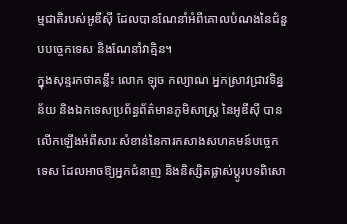ម្មជាតិរបស់អូឌីស៊ី ដែលបានណែនាំអំពីគោលបំណងនៃជំនួបបច្ចេកទេស និងណែនាំវាគ្មិន។
ក្នុងសុន្ទរកថាគន្លឹះ លោក ឡុច កល្យាណ អ្នកស្រាវជ្រាវទិន្នន័យ និងឯកទេសប្រព័ន្ធព័ត៌មានភូមិសាស្ត្រ នៃអូឌីស៊ី បានលើកឡើងអំពីសារៈសំខាន់នៃការកសាងសហគមន៍បច្ចេកទេស ដែលអាចឱ្យអ្នកជំនាញ និងនិស្សិតផ្លាស់ប្តូរបទពិសោ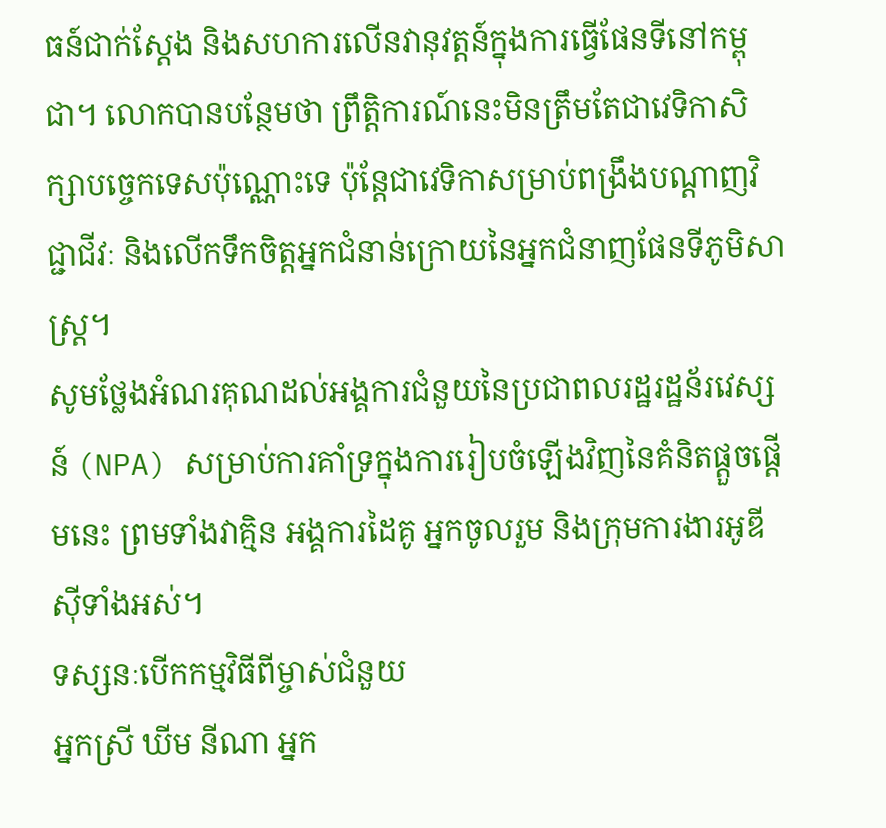ធន៍ជាក់ស្តែង និងសហការលើនវានុវត្តន៍ក្នុងការធ្វើផែនទីនៅកម្ពុជា។ លោកបានបន្ថែមថា ព្រឹត្តិការណ៍នេះមិនត្រឹមតែជាវេទិកាសិក្សាបច្ចេកទេសប៉ុណ្ណោះទេ ប៉ុន្តែជាវេទិកាសម្រាប់ពង្រឹងបណ្តាញវិជ្ជាជីវៈ និងលើកទឹកចិត្តអ្នកជំនាន់ក្រោយនៃអ្នកជំនាញផែនទីភូមិសាស្ត្រ។
សូមថ្លែងអំណរគុណដល់អង្គការជំនួយនៃប្រជាពលរដ្ឋរដ្ឋន័រវេស្សន៍ (NPA) សម្រាប់ការគាំទ្រក្នុងការរៀបចំឡើងវិញនៃគំនិតផ្តួចផ្តើមនេះ ព្រមទាំងវាគ្មិន អង្គការដៃគូ អ្នកចូលរួម និងក្រុមការងារអូឌីស៊ីទាំងអស់។
ទស្សនៈបើកកម្មវិធីពីម្ចាស់ជំនួយ
អ្នកស្រី ឃីម នីណា អ្នក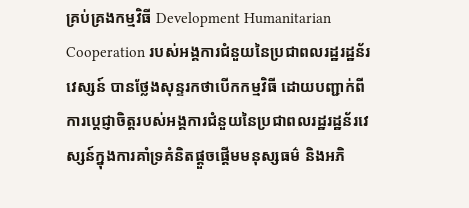គ្រប់គ្រងកម្មវិធី Development Humanitarian Cooperation របស់អង្គការជំនួយនៃប្រជាពលរដ្ឋរដ្ឋន័រវេស្សន៍ បានថ្លែងសុន្ទរកថាបើកកម្មវិធី ដោយបញ្ជាក់ពីការប្តេជ្ញាចិត្តរបស់អង្គការជំនួយនៃប្រជាពលរដ្ឋរដ្ឋន័រវេស្សន៍ក្នុងការគាំទ្រគំនិតផ្តួចផ្តើមមនុស្សធម៌ និងអភិ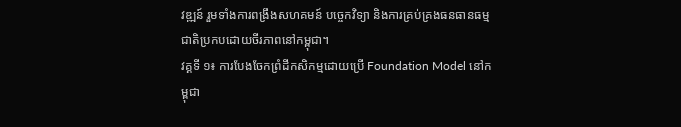វឌ្ឍន៍ រួមទាំងការពង្រឹងសហគមន៍ បច្ចេកវិទ្យា និងការគ្រប់គ្រងធនធានធម្មជាតិប្រកបដោយចីរភាពនៅកម្ពុជា។
វគ្គទី ១៖ ការបែងចែកព្រំដីកសិកម្មដោយប្រើ Foundation Model នៅកម្ពុជា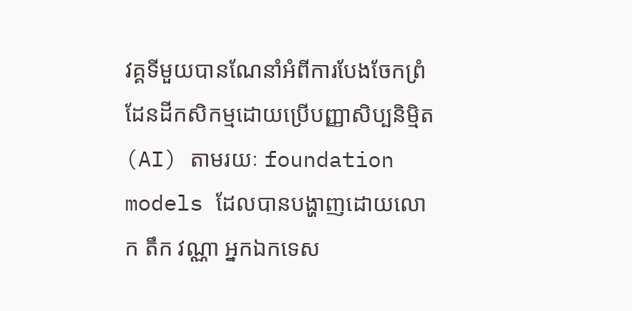វគ្គទីមួយបានណែនាំអំពីការបែងចែកព្រំដែនដីកសិកម្មដោយប្រើបញ្ញាសិប្បនិម្មិត (AI) តាមរយៈ foundation models ដែលបានបង្ហាញដោយលោក តឹក វណ្ណា អ្នកឯកទេស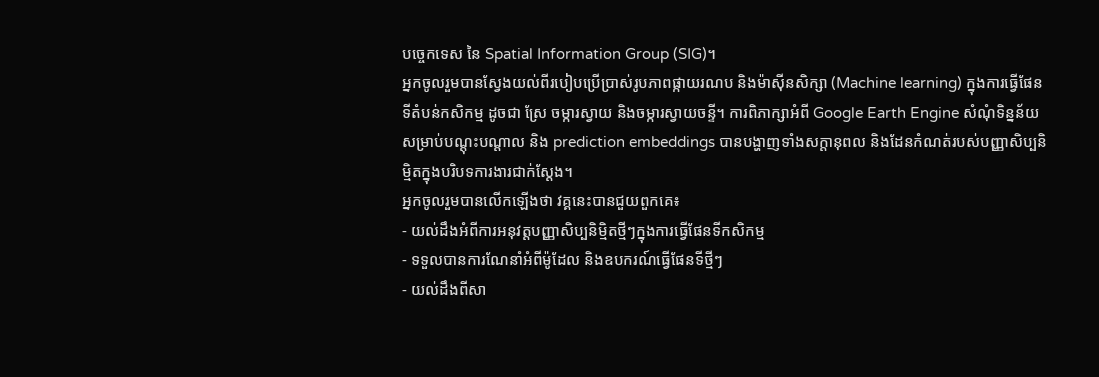បច្ចេកទេស នៃ Spatial Information Group (SIG)។
អ្នកចូលរួមបានស្វែងយល់ពីរបៀបប្រើប្រាស់រូបភាពផ្កាយរណប និងម៉ាស៊ីនសិក្សា (Machine learning) ក្នុងការធ្វើផែនទីតំបន់កសិកម្ម ដូចជា ស្រែ ចម្ការស្វាយ និងចម្ការស្វាយចន្ទី។ ការពិភាក្សាអំពី Google Earth Engine សំណុំទិន្នន័យសម្រាប់បណ្តុះបណ្តាល និង prediction embeddings បានបង្ហាញទាំងសក្តានុពល និងដែនកំណត់របស់បញ្ញាសិប្បនិម្មិតក្នុងបរិបទការងារជាក់ស្តែង។
អ្នកចូលរួមបានលើកឡើងថា វគ្គនេះបានជួយពួកគេ៖
- យល់ដឹងអំពីការអនុវត្តបញ្ញាសិប្បនិម្មិតថ្មីៗក្នុងការធ្វើផែនទីកសិកម្ម
- ទទួលបានការណែនាំអំពីម៉ូដែល និងឧបករណ៍ធ្វើផែនទីថ្មីៗ
- យល់ដឹងពីសា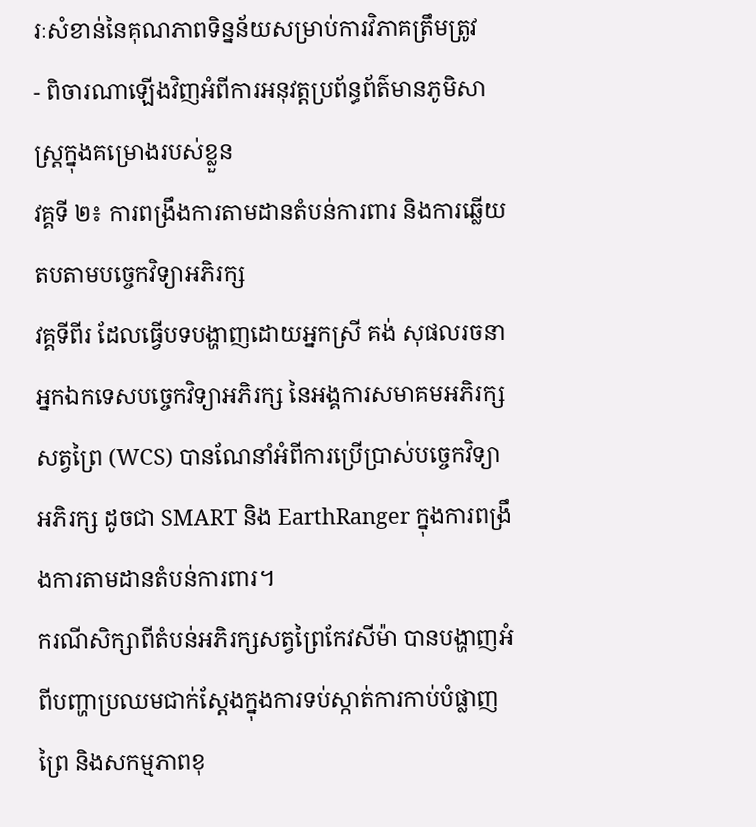រៈសំខាន់នៃគុណភាពទិន្នន័យសម្រាប់ការវិភាគត្រឹមត្រូវ
- ពិចារណាឡើងវិញអំពីការអនុវត្តប្រព័ន្ធព័ត៌មានភូមិសាស្ត្រក្នុងគម្រោងរបស់ខ្លួន
វគ្គទី ២៖ ការពង្រឹងការតាមដានតំបន់ការពារ និងការឆ្លើយតបតាមបច្ចេកវិទ្យាអភិរក្ស
វគ្គទីពីរ ដែលធ្វើបទបង្ហាញដោយអ្នកស្រី គង់ សុផលរចនា អ្នកឯកទេសបច្ចេកវិទ្យាអភិរក្ស នៃអង្គការសមាគមអភិរក្សសត្វព្រៃ (WCS) បានណែនាំអំពីការប្រើប្រាស់បច្ចេកវិទ្យាអភិរក្ស ដូចជា SMART និង EarthRanger ក្នុងការពង្រឹងការតាមដានតំបន់ការពារ។
ករណីសិក្សាពីតំបន់អភិរក្សសត្វព្រៃកែវសីម៉ា បានបង្ហាញអំពីបញ្ហាប្រឈមជាក់ស្តែងក្នុងការទប់ស្កាត់ការកាប់បំផ្លាញព្រៃ និងសកម្មភាពខុ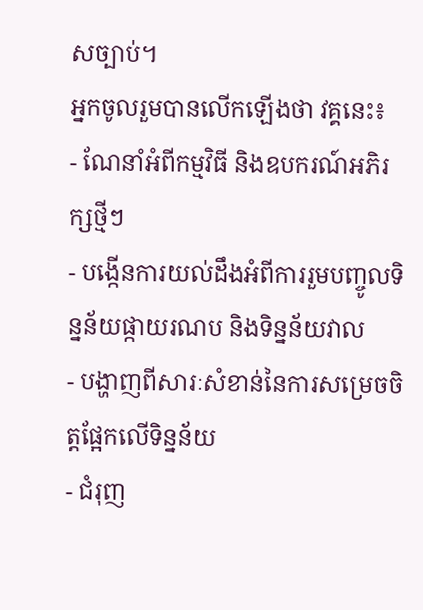សច្បាប់។
អ្នកចូលរួមបានលើកឡើងថា វគ្គនេះ៖
- ណែនាំអំពីកម្មវិធី និងឧបករណ៍អភិរក្សថ្មីៗ
- បង្កើនការយល់ដឹងអំពីការរួមបញ្ចូលទិន្នន័យផ្កាយរណប និងទិន្នន័យវាល
- បង្ហាញពីសារៈសំខាន់នៃការសម្រេចចិត្តផ្អែកលើទិន្នន័យ
- ជំរុញ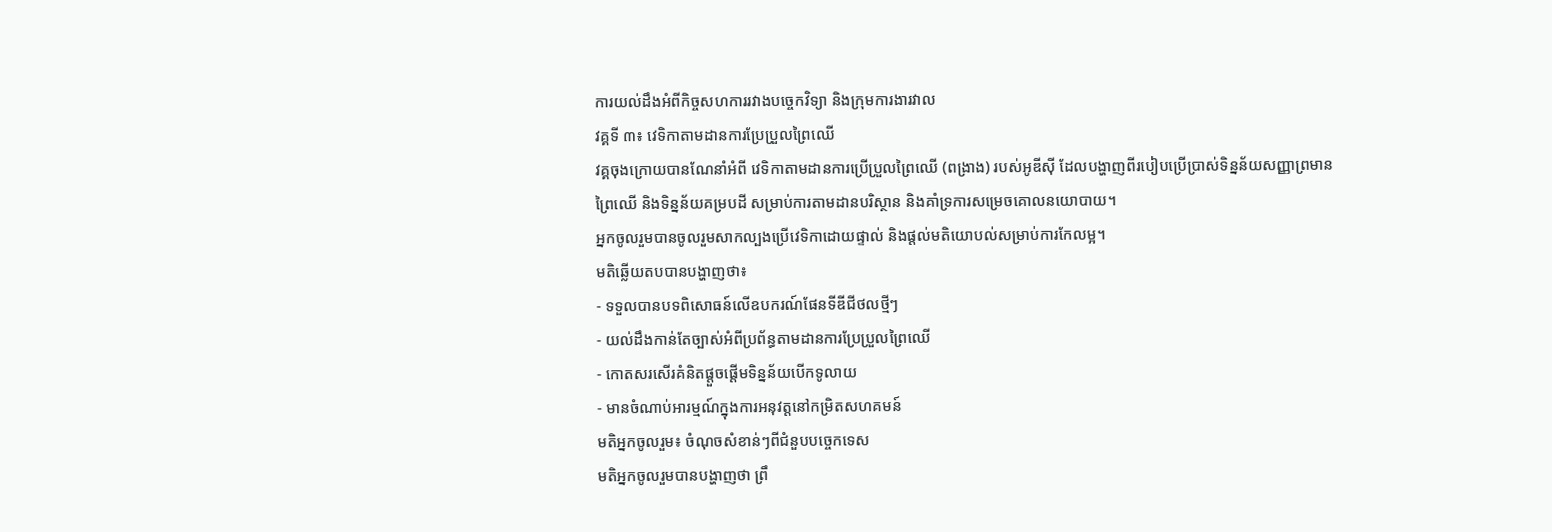ការយល់ដឹងអំពីកិច្ចសហការរវាងបច្ចេកវិទ្យា និងក្រុមការងារវាល
វគ្គទី ៣៖ វេទិកាតាមដានការប្រែប្រួលព្រៃឈើ
វគ្គចុងក្រោយបានណែនាំអំពី វេទិកាតាមដានការប្រើប្រួលព្រៃឈើ (ពង្រាង) របស់អូឌីស៊ី ដែលបង្ហាញពីរបៀបប្រើប្រាស់ទិន្នន័យសញ្ញាព្រមានព្រៃឈើ និងទិន្នន័យគម្របដី សម្រាប់ការតាមដានបរិស្ថាន និងគាំទ្រការសម្រេចគោលនយោបាយ។
អ្នកចូលរួមបានចូលរួមសាកល្បងប្រើវេទិកាដោយផ្ទាល់ និងផ្តល់មតិយោបល់សម្រាប់ការកែលម្អ។
មតិឆ្លើយតបបានបង្ហាញថា៖
- ទទួលបានបទពិសោធន៍លើឧបករណ៍ផែនទីឌីជីថលថ្មីៗ
- យល់ដឹងកាន់តែច្បាស់អំពីប្រព័ន្ធតាមដានការប្រែប្រួលព្រៃឈើ
- កោតសរសើរគំនិតផ្តួចផ្តើមទិន្នន័យបើកទូលាយ
- មានចំណាប់អារម្មណ៍ក្នុងការអនុវត្តនៅកម្រិតសហគមន៍
មតិអ្នកចូលរួម៖ ចំណុចសំខាន់ៗពីជំនួបបច្ចេកទេស
មតិអ្នកចូលរួមបានបង្ហាញថា ព្រឹ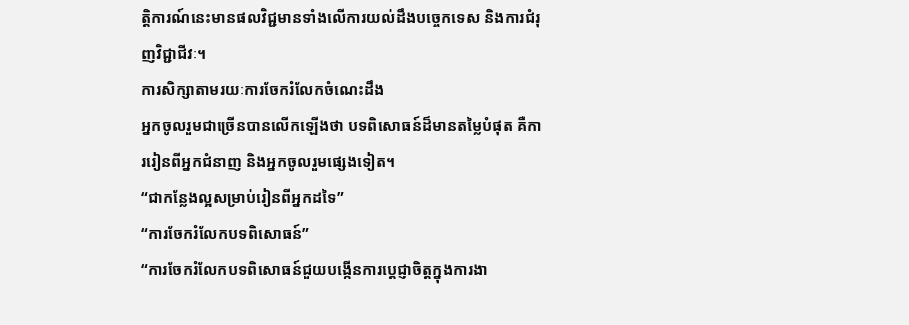ត្តិការណ៍នេះមានផលវិជ្ជមានទាំងលើការយល់ដឹងបច្ចេកទេស និងការជំរុញវិជ្ជាជីវៈ។
ការសិក្សាតាមរយៈការចែករំលែកចំណេះដឹង
អ្នកចូលរួមជាច្រើនបានលើកឡើងថា បទពិសោធន៍ដ៏មានតម្លៃបំផុត គឺការរៀនពីអ្នកជំនាញ និងអ្នកចូលរួមផ្សេងទៀត។
“ជាកន្លែងល្អសម្រាប់រៀនពីអ្នកដទៃ”
“ការចែករំលែកបទពិសោធន៍”
“ការចែករំលែកបទពិសោធន៍ជួយបង្កើនការប្តេជ្ញាចិត្តក្នុងការងា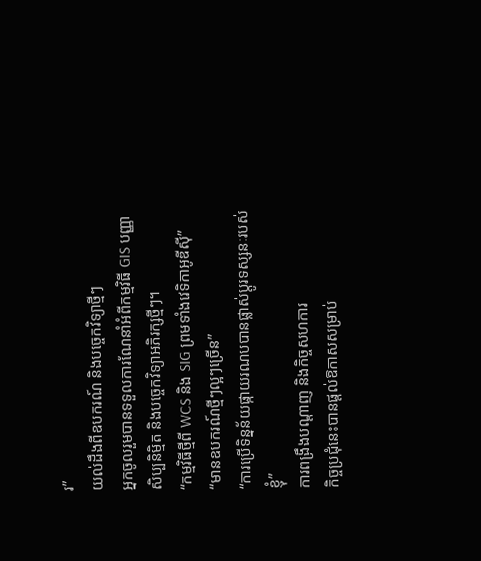រ”
យល់ដឹងពីឧបករណ៍ និងបច្ចេកវិទ្យាថ្មីៗ
អ្នកចូលរួមបានទទួលការណែនាំអំពីកម្មវិធី GIS បញ្ញាសិប្បនិម្មិត និងបច្ចេកវិទ្យាអភិរក្សថ្មីៗ។
“កម្មវិធីថ្មីពី WCS និង SIG ព្រមទាំងវេទិកាអូឌីស៊ី”
“មានឧបករណ៍ថ្មីៗល្អៗច្រើន”
“ការប្រើទិន្នន័យផ្កាយរណបបានផ្លាស់ប្តូរទស្សនៈរបស់ខ្ញុំ”
ការពង្រឹងបណ្តាញ និងកិច្ចសហការ
កិច្ចប្រជុំនេះបានផ្តល់ឱកាសសម្រាប់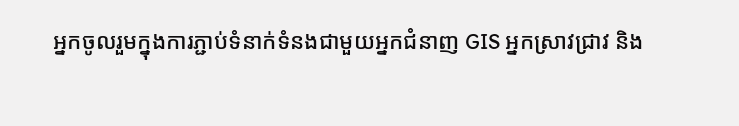អ្នកចូលរួមក្នុងការភ្ជាប់ទំនាក់ទំនងជាមួយអ្នកជំនាញ GIS អ្នកស្រាវជ្រាវ និង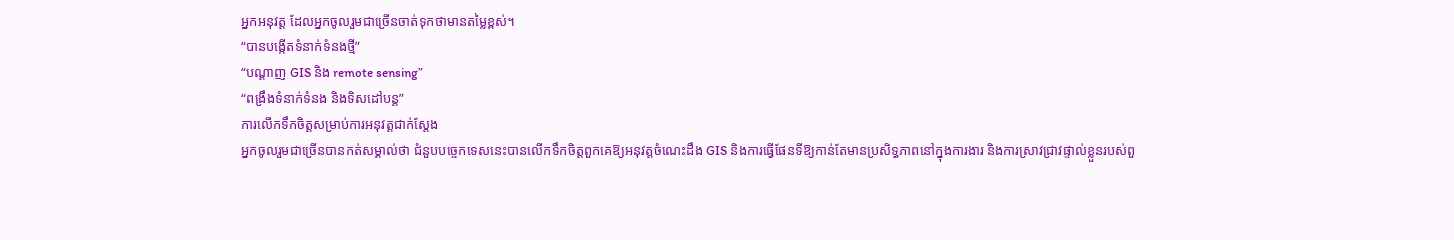អ្នកអនុវត្ត ដែលអ្នកចូលរួមជាច្រើនចាត់ទុកថាមានតម្លៃខ្ពស់។
“បានបង្កើតទំនាក់ទំនងថ្មី”
“បណ្តាញ GIS និង remote sensing”
“ពង្រឹងទំនាក់ទំនង និងទិសដៅបន្ត”
ការលើកទឹកចិត្តសម្រាប់ការអនុវត្តជាក់ស្តែង
អ្នកចូលរួមជាច្រើនបានកត់សម្គាល់ថា ជំនួបបច្ចេកទេសនេះបានលើកទឹកចិត្តពួកគេឱ្យអនុវត្តចំណេះដឹង GIS និងការធ្វើផែនទីឱ្យកាន់តែមានប្រសិទ្ធភាពនៅក្នុងការងារ និងការស្រាវជ្រាវផ្ទាល់ខ្លួនរបស់ពួ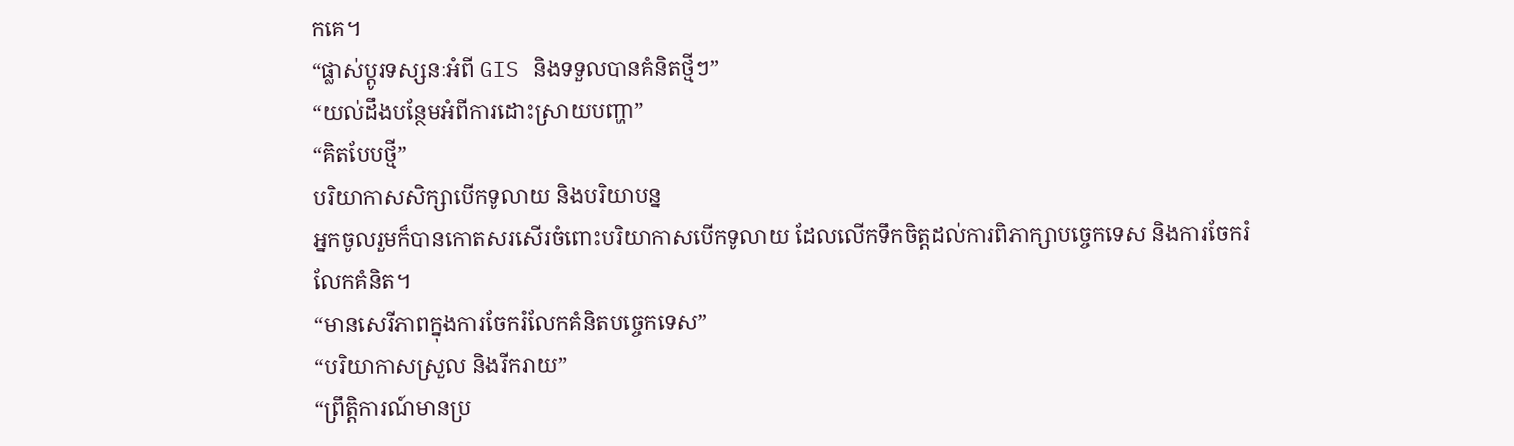កគេ។
“ផ្លាស់ប្តូរទស្សនៈអំពី GIS និងទទួលបានគំនិតថ្មីៗ”
“យល់ដឹងបន្ថែមអំពីការដោះស្រាយបញ្ហា”
“គិតបែបថ្មី”
បរិយាកាសសិក្សាបើកទូលាយ និងបរិយាបន្ន
អ្នកចូលរួមក៏បានកោតសរសើរចំពោះបរិយាកាសបើកទូលាយ ដែលលើកទឹកចិត្តដល់ការពិភាក្សាបច្ចេកទេស និងការចែករំលែកគំនិត។
“មានសេរីភាពក្នុងការចែករំលែកគំនិតបច្ចេកទេស”
“បរិយាកាសស្រួល និងរីករាយ”
“ព្រឹត្តិការណ៍មានប្រ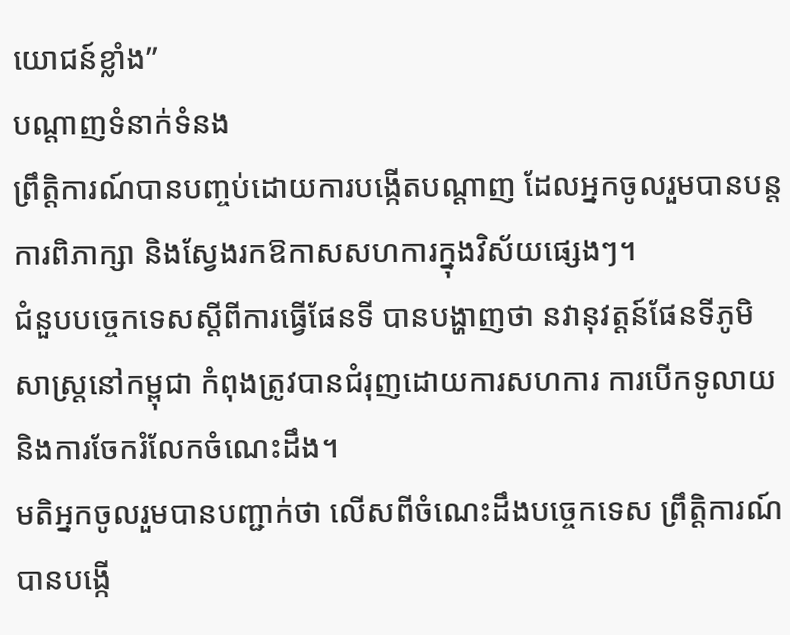យោជន៍ខ្លាំង”
បណ្តាញទំនាក់ទំនង
ព្រឹត្តិការណ៍បានបញ្ចប់ដោយការបង្កើតបណ្តាញ ដែលអ្នកចូលរួមបានបន្តការពិភាក្សា និងស្វែងរកឱកាសសហការក្នុងវិស័យផ្សេងៗ។
ជំនួបបច្ចេកទេសស្តីពីការធ្វើផែនទី បានបង្ហាញថា នវានុវត្តន៍ផែនទីភូមិសាស្ត្រនៅកម្ពុជា កំពុងត្រូវបានជំរុញដោយការសហការ ការបើកទូលាយ និងការចែករំលែកចំណេះដឹង។
មតិអ្នកចូលរួមបានបញ្ជាក់ថា លើសពីចំណេះដឹងបច្ចេកទេស ព្រឹត្តិការណ៍បានបង្កើ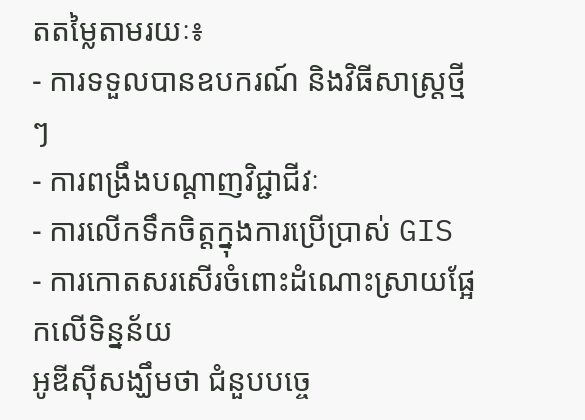តតម្លៃតាមរយៈ៖
- ការទទួលបានឧបករណ៍ និងវិធីសាស្ត្រថ្មីៗ
- ការពង្រឹងបណ្តាញវិជ្ជាជីវៈ
- ការលើកទឹកចិត្តក្នុងការប្រើប្រាស់ GIS
- ការកោតសរសើរចំពោះដំណោះស្រាយផ្អែកលើទិន្នន័យ
អូឌីស៊ីសង្ឃឹមថា ជំនួបបច្ចេ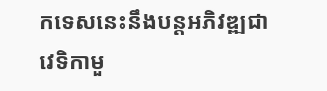កទេសនេះនឹងបន្តអភិវឌ្ឍជាវេទិកាមួ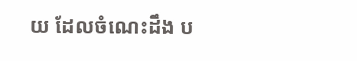យ ដែលចំណេះដឹង ប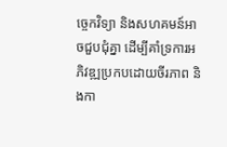ច្ចេកវិទ្យា និងសហគមន៍អាចជួបជុំគ្នា ដើម្បីគាំទ្រការអភិវឌ្ឍប្រកបដោយចីរភាព និងកា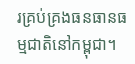រគ្រប់គ្រងធនធានធម្មជាតិនៅកម្ពុជា។